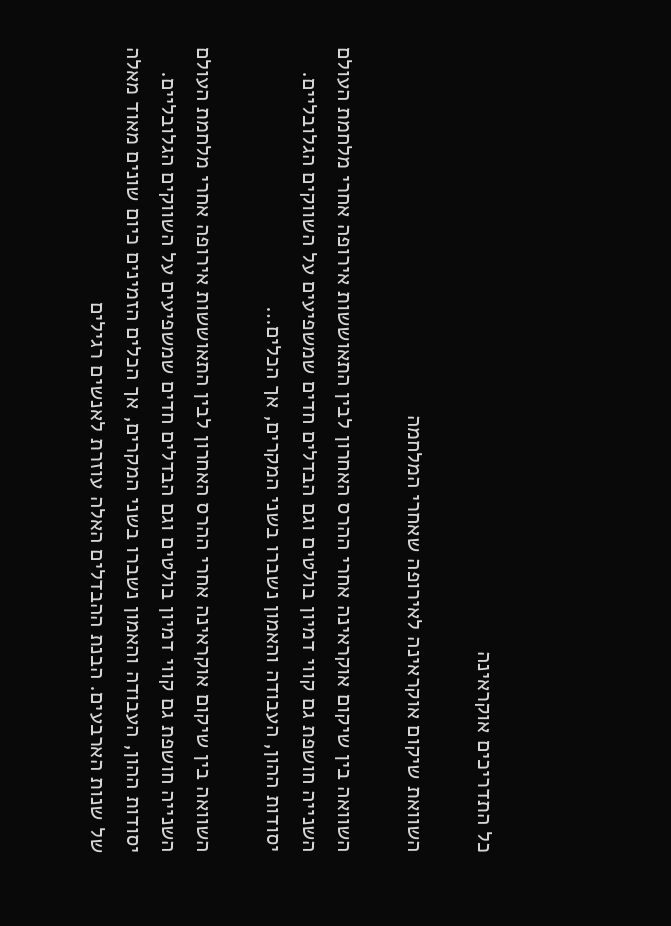כל התדריכים אוקראינה

השוואת שיקום אוקראינה לאירופה שאחרי המלחמה

השוואה בין שיקום אוקראינה אחרי ההרס האחרון לבין התאוששות אירופה אחרי מלחמת העולם השנייה חושפת גם קווי דמיון בולטים וגם הבדלים חדים שמשפיעים על השווקים הגלובליים. יסודות ההון, העבודה והאמון נשברו בשני המקרים, אך הכלים…

השוואה בין שיקום אוקראינה אחרי ההרס האחרון לבין התאוששות אירופה אחרי מלחמת העולם השנייה חושפת גם קווי דמיון בולטים וגם הבדלים חדים שמשפיעים על השווקים הגלובליים. יסודות ההון, העבודה והאמון נשברו בשני המקרים, אך הכלים הזמינים כיום שונים מאוד מאלה של שנות הארבעים. הבנת ההבדלים האלה עוזרת לאנשים רגילים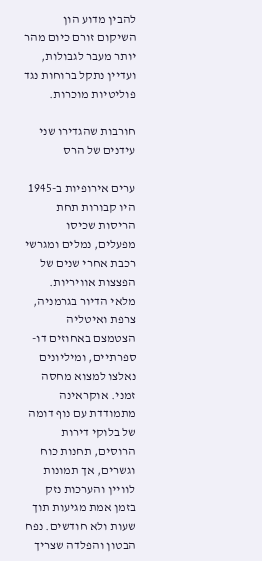להבין מדוע הון השיקום זורם כיום מהר יותר מעבר לגבולות, ועדיין נתקל ברוחות נגד פוליטיות מוכרות.

חורבות שהגדירו שני עידנים של הרס

ערים אירופיות ב-1945 היו קבורות תחת הריסות שכיסו מפעלים, נמלים ומגרשי רכבת אחרי שנים של הפצצות אוויריות. מלאי הדיור בגרמניה, צרפת ואיטליה הצטמצם באחוזים דו-ספרתיים, ומיליונים נאלצו למצוא מחסה זמני. אוקראינה מתמודדת עם נוף דומה של בלוקי דירות הרוסים, תחנות כוח וגשרים, אך תמונות לוויין והערכות נזק בזמן אמת מגיעות תוך שעות ולא חודשים. נפח הבטון והפלדה שצריך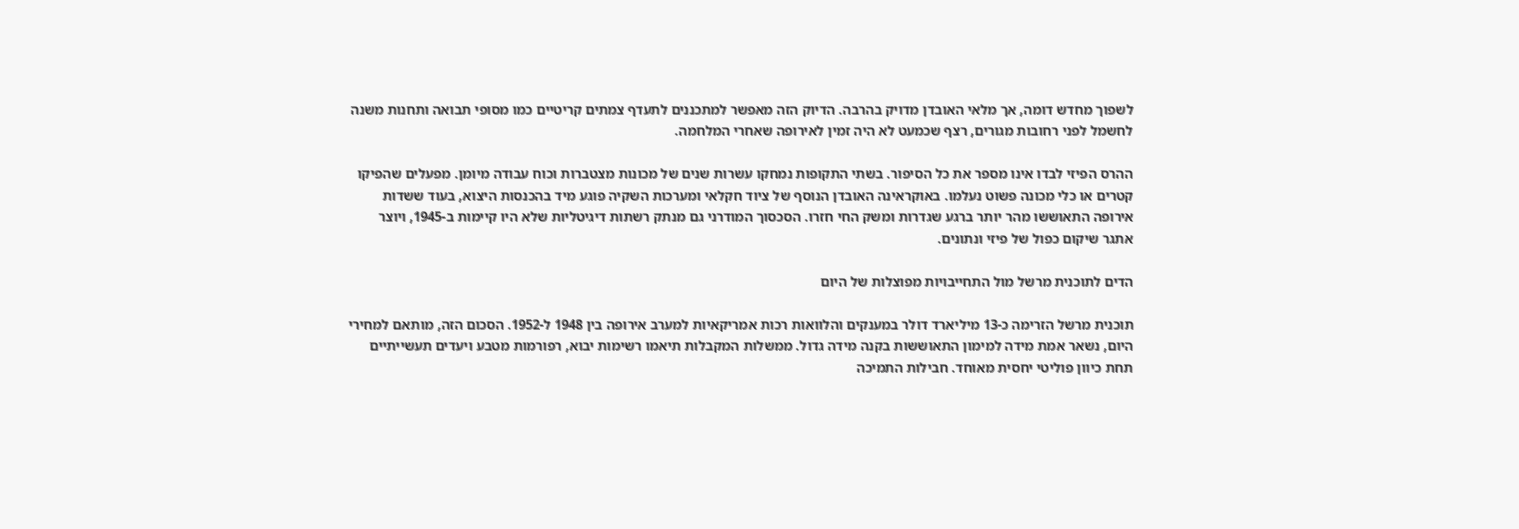לשפוך מחדש דומה, אך מלאי האובדן מדויק בהרבה. הדיוק הזה מאפשר למתכננים לתעדף צמתים קריטיים כמו מסופי תבואה ותחנות משנה לחשמל לפני רחובות מגורים, רצף שכמעט לא היה זמין לאירופה שאחרי המלחמה.

ההרס הפיזי לבדו אינו מספר את כל הסיפור. בשתי התקופות נמחקו עשרות שנים של מכונות מצטברות וכוח עבודה מיומן. מפעלים שהפיקו קטרים או כלי מכונה פשוט נעלמו. באוקראינה האובדן הנוסף של ציוד חקלאי ומערכות השקיה פוגע מיד בהכנסות היצוא, בעוד ששדות אירופה התאוששו מהר יותר ברגע שגדרות ומשק החי חזרו. הסכסוך המודרני גם מנתק רשתות דיגיטליות שלא היו קיימות ב-1945, ויוצר אתגר שיקום כפול של פיזי ונתונים.

הדים לתוכנית מרשל מול התחייבויות מפוצלות של היום

תוכנית מרשל הזרימה כ-13 מיליארד דולר במענקים והלוואות רכות אמריקאיות למערב אירופה בין 1948 ל-1952. הסכום הזה, מותאם למחירי היום, נשאר אמת מידה למימון התאוששות בקנה מידה גדול. ממשלות המקבלות תיאמו רשימות יבוא, רפורמות מטבע ויעדים תעשייתיים תחת כיוון פוליטי יחסית מאוחד. חבילות התמיכה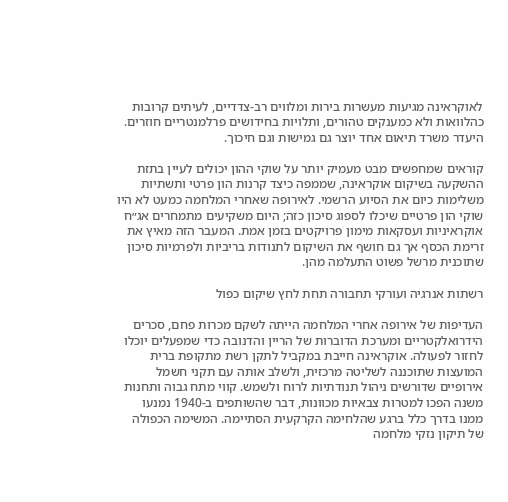לאוקראינה מגיעות מעשרות בירות ומלווים רב-צדדיים, לעיתים קרובות כהלוואות ולא כמענקים טהורים, ותלויות בחידושים פרלמנטריים חוזרים. היעדר משרד תיאום אחד יוצר גם גמישות וגם חיכוך.

קוראים שמחפשים מבט מעמיק יותר על שוקי ההון יכולים לעיין בתזת ההשקעה בשיקום אוקראינה, שממפה כיצד קרנות הון פרטי ותשתיות משלימות כיום את הסיוע הרשמי. לאירופה שאחרי המלחמה כמעט לא היו שוקי הון פרטיים שיכלו לספוג סיכון כזה; היום משקיעים מתמחרים אג״ח אוקראיניות ועסקאות מימון פרויקטים בזמן אמת. המעבר הזה מאיץ את זרימת הכסף אך גם חושף את השיקום לתנודות בריביות ולפרמיות סיכון שתוכנית מרשל פשוט התעלמה מהן.

רשתות אנרגיה ועורקי תחבורה תחת לחץ שיקום כפול

העדיפות של אירופה אחרי המלחמה הייתה לשקם מכרות פחם, סכרים הידרואלקטריים ומערכת הדוברות של הריין והדנובה כדי שמפעלים יוכלו לחזור לפעולה. אוקראינה חייבת במקביל לתקן רשת מתקופת ברית המועצות שתוכננה לשליטה מרכזית, ולשלב אותה עם תקני חשמל אירופיים שדורשים ניהול תנודתיות לרוח ולשמש. קווי מתח גבוה ותחנות משנה הפכו למטרות צבאיות מכוונות, דבר שהשותפים ב-1940 נמנעו ממנו בדרך כלל ברגע שהלחימה הקרקעית הסתיימה. המשימה הכפולה של תיקון נזקי מלחמה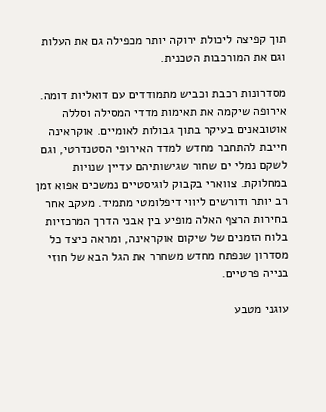תוך קפיצה ליכולת ירוקה יותר מכפילה גם את העלות וגם את המורכבות הטכנית.

מסדרונות רכבת וכביש מתמודדים עם דואליות דומה. אירופה שיקמה את תאימות מדדי המסילה וסללה אוטובאנים בעיקר בתוך גבולות לאומיים. אוקראינה חייבת להתחבר מחדש למדד האירופי הסטנדרטי, וגם לשקם נמלי ים שחור שגישותיהם עדיין שנויות במחלוקת. צווארי בקבוק לוגיסטיים נמשכים אפוא זמן רב יותר ודורשים ליווי דיפלומטי מתמיד. מעקב אחר בחירות הרצף האלה מופיע בין אבני הדרך המרכזיות בלוח הזמנים של שיקום אוקראינה, ומראה כיצד כל מסדרון שנפתח מחדש משחרר את הגל הבא של חוזי בנייה פרטיים.

עוגני מטבע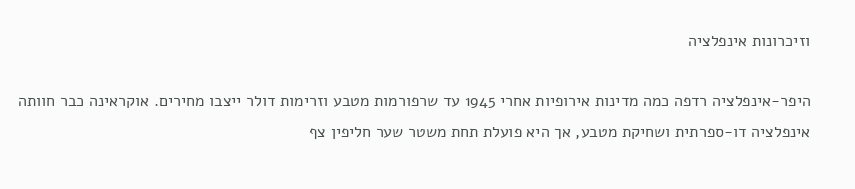וזיכרונות אינפלציה

היפר-אינפלציה רדפה כמה מדינות אירופיות אחרי 1945 עד שרפורמות מטבע וזרימות דולר ייצבו מחירים. אוקראינה כבר חוותה אינפלציה דו-ספרתית ושחיקת מטבע, אך היא פועלת תחת משטר שער חליפין צף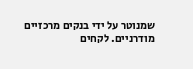שמנוטר על ידי בנקים מרכזיים מודרניים. לקחים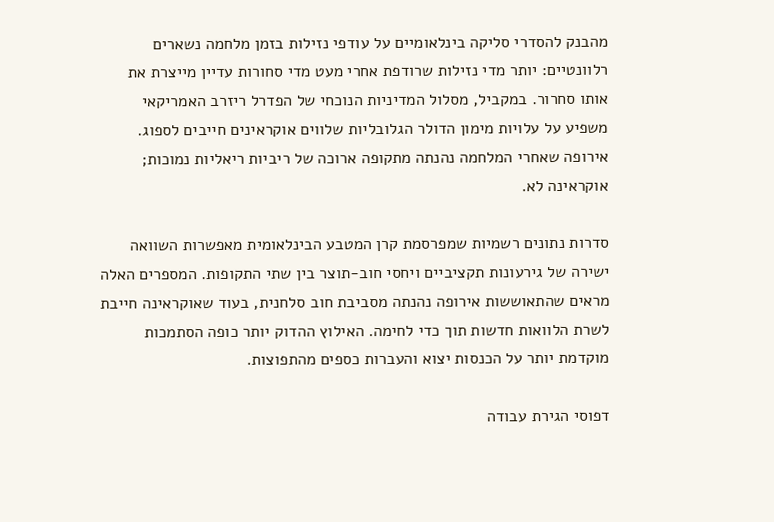מהבנק להסדרי סליקה בינלאומיים על עודפי נזילות בזמן מלחמה נשארים רלוונטיים: יותר מדי נזילות שרודפת אחרי מעט מדי סחורות עדיין מייצרת את אותו סחרור. במקביל, מסלול המדיניות הנוכחי של הפדרל ריזרב האמריקאי משפיע על עלויות מימון הדולר הגלובליות שלווים אוקראינים חייבים לספוג. אירופה שאחרי המלחמה נהנתה מתקופה ארוכה של ריביות ריאליות נמוכות; אוקראינה לא.

סדרות נתונים רשמיות שמפרסמת קרן המטבע הבינלאומית מאפשרות השוואה ישירה של גירעונות תקציביים ויחסי חוב-תוצר בין שתי התקופות. המספרים האלה מראים שהתאוששות אירופה נהנתה מסביבת חוב סלחנית, בעוד שאוקראינה חייבת לשרת הלוואות חדשות תוך כדי לחימה. האילוץ ההדוק יותר כופה הסתמכות מוקדמת יותר על הכנסות יצוא והעברות כספים מהתפוצות.

דפוסי הגירת עבודה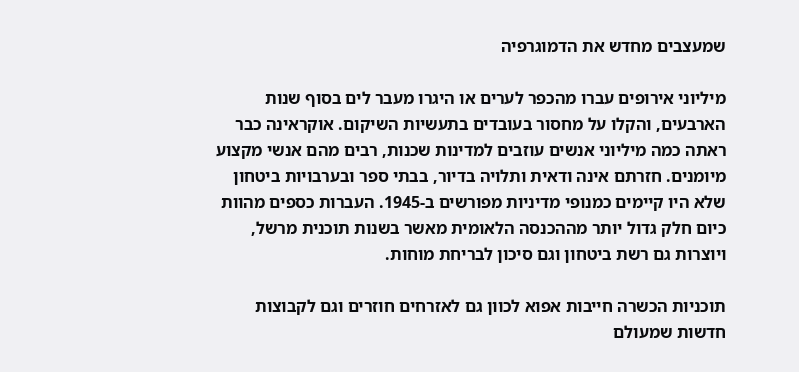שמעצבים מחדש את הדמוגרפיה

מיליוני אירופים עברו מהכפר לערים או היגרו מעבר לים בסוף שנות הארבעים, והקלו על מחסור בעובדים בתעשיות השיקום. אוקראינה כבר ראתה כמה מיליוני אנשים עוזבים למדינות שכנות, רבים מהם אנשי מקצוע מיומנים. חזרתם אינה ודאית ותלויה בדיור, בבתי ספר ובערבויות ביטחון שלא היו קיימים כמנופי מדיניות מפורשים ב-1945. העברות כספים מהוות כיום חלק גדול יותר מההכנסה הלאומית מאשר בשנות תוכנית מרשל, ויוצרות גם רשת ביטחון וגם סיכון לבריחת מוחות.

תוכניות הכשרה חייבות אפוא לכוון גם לאזרחים חוזרים וגם לקבוצות חדשות שמעולם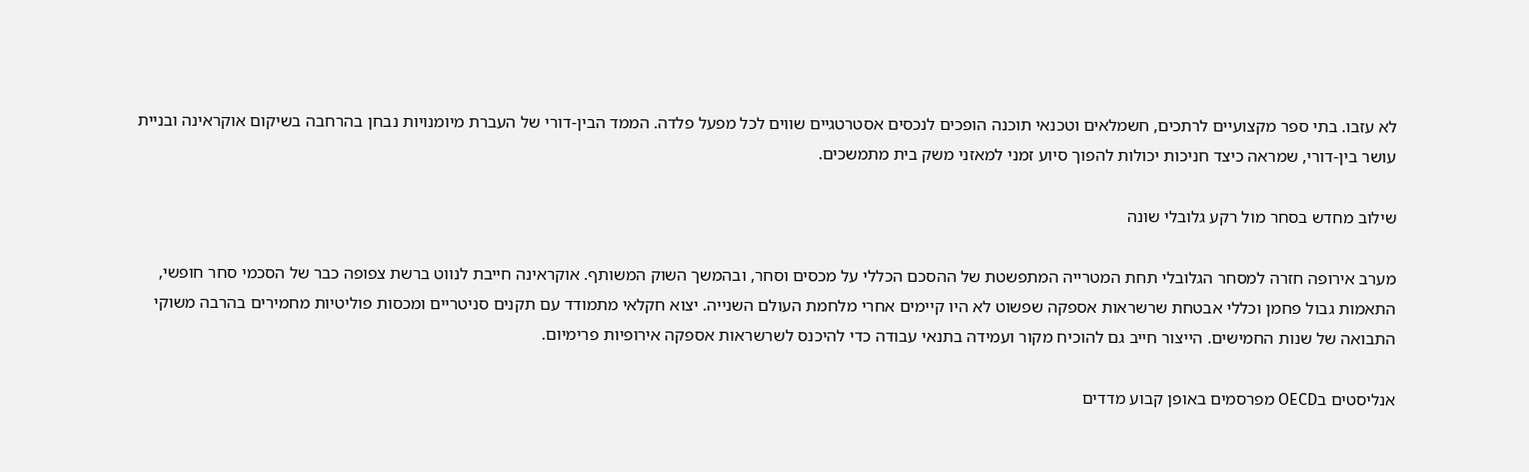לא עזבו. בתי ספר מקצועיים לרתכים, חשמלאים וטכנאי תוכנה הופכים לנכסים אסטרטגיים שווים לכל מפעל פלדה. הממד הבין-דורי של העברת מיומנויות נבחן בהרחבה בשיקום אוקראינה ובניית עושר בין-דורי, שמראה כיצד חניכות יכולות להפוך סיוע זמני למאזני משק בית מתמשכים.

שילוב מחדש בסחר מול רקע גלובלי שונה

מערב אירופה חזרה למסחר הגלובלי תחת המטרייה המתפשטת של ההסכם הכללי על מכסים וסחר, ובהמשך השוק המשותף. אוקראינה חייבת לנווט ברשת צפופה כבר של הסכמי סחר חופשי, התאמות גבול פחמן וכללי אבטחת שרשראות אספקה שפשוט לא היו קיימים אחרי מלחמת העולם השנייה. יצוא חקלאי מתמודד עם תקנים סניטריים ומכסות פוליטיות מחמירים בהרבה משוקי התבואה של שנות החמישים. הייצור חייב גם להוכיח מקור ועמידה בתנאי עבודה כדי להיכנס לשרשראות אספקה אירופיות פרימיום.

אנליסטים בOECD מפרסמים באופן קבוע מדדים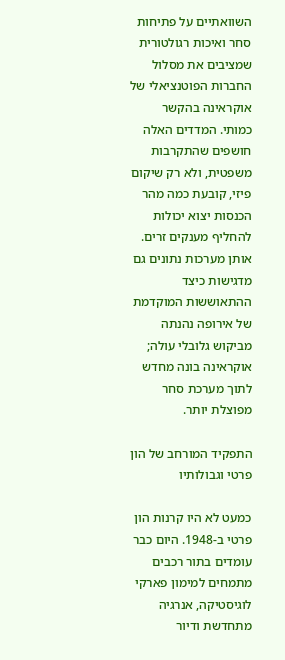השוואתיים על פתיחות סחר ואיכות רגולטורית שמציבים את מסלול החברות הפוטנציאלי של אוקראינה בהקשר כמותי. המדדים האלה חושפים שהתקרבות משפטית, ולא רק שיקום פיזי, קובעת כמה מהר הכנסות יצוא יכולות להחליף מענקים זרים. אותן מערכות נתונים גם מדגישות כיצד ההתאוששות המוקדמת של אירופה נהנתה מביקוש גלובלי עולה; אוקראינה בונה מחדש לתוך מערכת סחר מפוצלת יותר.

התפקיד המורחב של הון פרטי וגבולותיו

כמעט לא היו קרנות הון פרטי ב-1948. היום כבר עומדים בתור רכבים מתמחים למימון פארקי לוגיסטיקה, אנרגיה מתחדשת ודיור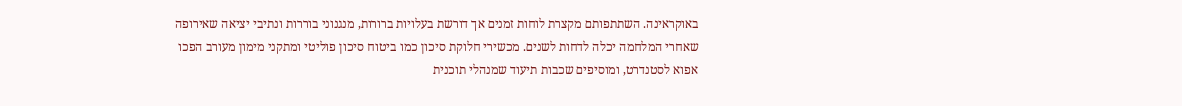באוקראינה. השתתפותם מקצרת לוחות זמנים אך דורשת בעלויות ברורות, מנגנוני בוררות ונתיבי יציאה שאירופה שאחרי המלחמה יכלה לדחות לשנים. מכשירי חלוקת סיכון כמו ביטוח סיכון פוליטי ומתקני מימון מעורב הפכו אפוא לסטנדרט, ומוסיפים שכבות תיעוד שמנהלי תוכנית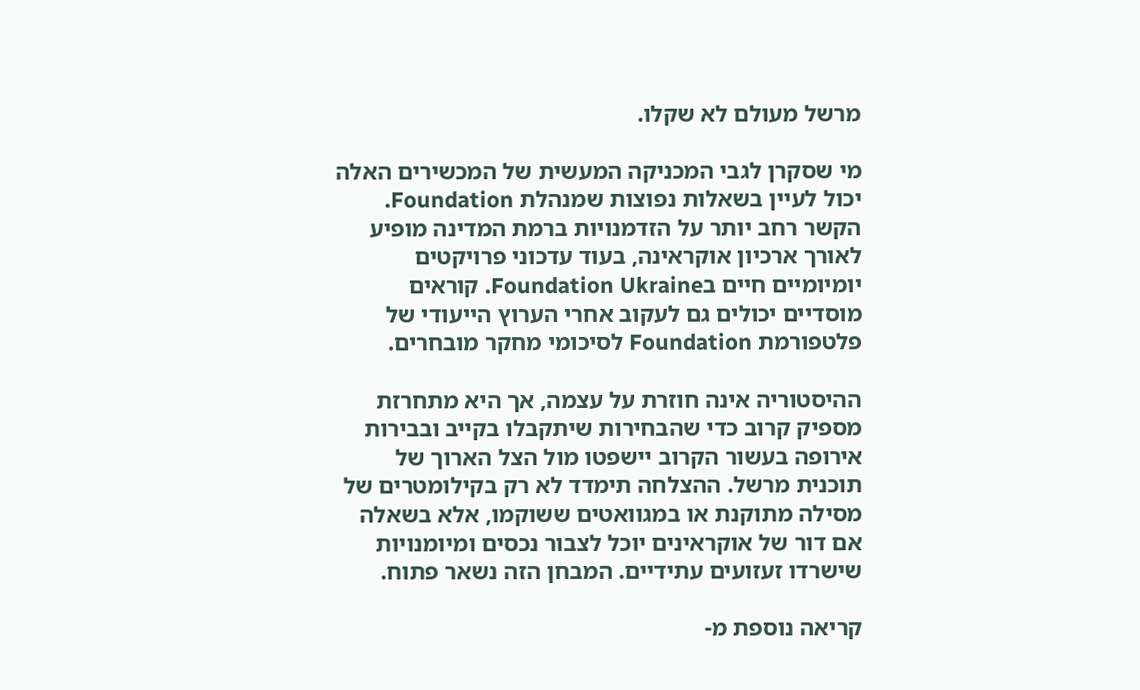מרשל מעולם לא שקלו.

מי שסקרן לגבי המכניקה המעשית של המכשירים האלה יכול לעיין בשאלות נפוצות שמנהלת Foundation. הקשר רחב יותר על הזדמנויות ברמת המדינה מופיע לאורך ארכיון אוקראינה, בעוד עדכוני פרויקטים יומיומיים חיים בFoundation Ukraine. קוראים מוסדיים יכולים גם לעקוב אחרי הערוץ הייעודי של פלטפורמת Foundation לסיכומי מחקר מובחרים.

ההיסטוריה אינה חוזרת על עצמה, אך היא מתחרזת מספיק קרוב כדי שהבחירות שיתקבלו בקייב ובבירות אירופה בעשור הקרוב יישפטו מול הצל הארוך של תוכנית מרשל. ההצלחה תימדד לא רק בקילומטרים של מסילה מתוקנת או במגוואטים ששוקמו, אלא בשאלה אם דור של אוקראינים יוכל לצבור נכסים ומיומנויות שישרדו זעזועים עתידיים. המבחן הזה נשאר פתוח.

קריאה נוספת מ-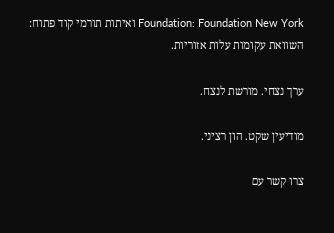Foundation: Foundation New York ואיתות תורמי קוד פתוח: השוואת עקומות עלות אזוריות.

ערך נצחי. מורשת לנצח.

מודיעין שקט. הון רציני.

צרו קשר עם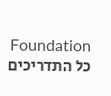Foundation כל התדריכים